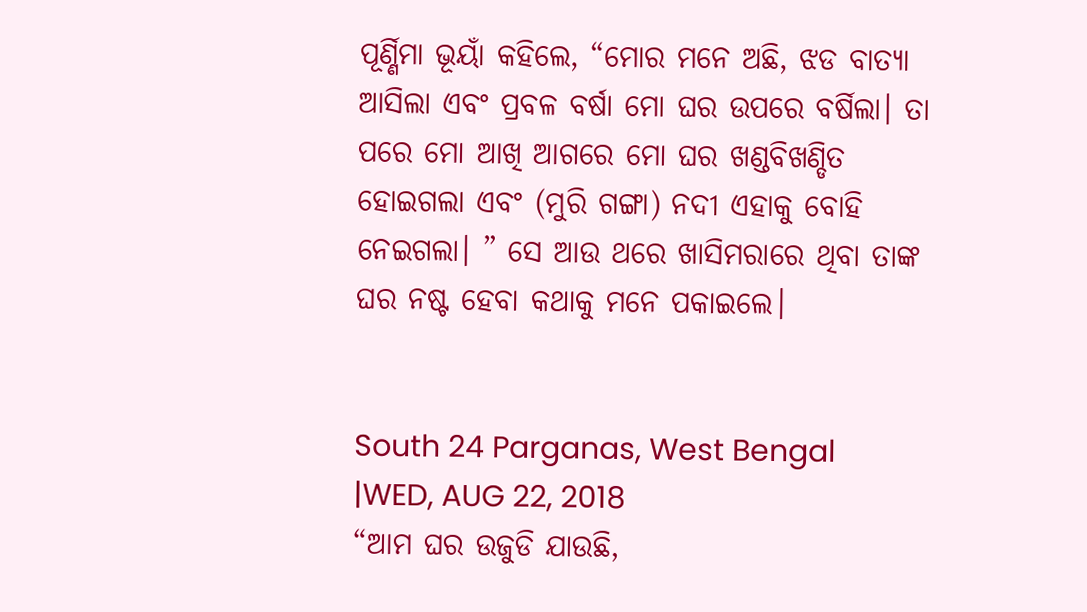ପୂର୍ଣ୍ଣିମା ଭୂୟାଁ କହିଲେ, “ମୋର ମନେ ଅଛି, ଝଡ ବାତ୍ୟା ଆସିଲା ଏବଂ ପ୍ରବଳ ବର୍ଷା ମୋ ଘର ଉପରେ ବର୍ଷିଲା। ତା ପରେ ମୋ ଆଖି ଆଗରେ ମୋ ଘର ଖଣ୍ଡବିଖଣ୍ଡିତ ହୋଇଗଲା ଏବଂ (ମୁରି ଗଙ୍ଗା) ନଦୀ ଏହାକୁ ବୋହି ନେଇଗଲା। ” ସେ ଆଉ ଥରେ ଖାସିମରାରେ ଥିବା ତାଙ୍କ ଘର ନଷ୍ଟ ହେବା କଥାକୁ ମନେ ପକାଇଲେ।


South 24 Parganas, West Bengal
|WED, AUG 22, 2018
“ଆମ ଘର ଉଜୁଡି ଯାଉଛି,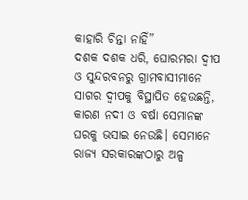କାହାରି ଚିନ୍ତା ନାହିଁ”
ଦଶକ ଦଶକ ଧରି, ଘୋରମରା ଦ୍ୱୀପ ଓ ସୁନ୍ଦରବନରୁ ଗ୍ରାମବାସୀମାନେ ସାଗର ଦ୍ୱୀପକୁ ବିସ୍ଥାପିତ ହେଉଛନ୍ତି, କାରଣ ନଦୀ ଓ ବର୍ଷା ସେମାନଙ୍କ ଘରକୁ ଭସାଇ ନେଉଛି। ସେମାନେ ରାଜ୍ୟ ସରକାରଙ୍କଠାରୁ ଅଳ୍ପ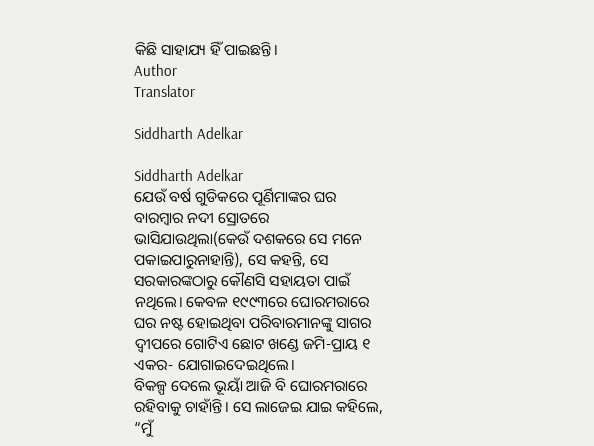କିଛି ସାହାଯ୍ୟ ହିଁ ପାଇଛନ୍ତି।
Author
Translator

Siddharth Adelkar

Siddharth Adelkar
ଯେଉଁ ବର୍ଷ ଗୁଡିକରେ ପୂର୍ଣିମାଙ୍କର ଘର ବାରମ୍ବାର ନଦୀ ସ୍ରୋତରେ ଭାସିଯାଉଥିଲା(କେଉଁ ଦଶକରେ ସେ ମନେ ପକାଇପାରୁନାହାନ୍ତି), ସେ କହନ୍ତି, ସେ ସରକାରଙ୍କଠାରୁ କୌଣସି ସହାୟତା ପାଇଁ ନଥିଲେ। କେବଳ ୧୯୯୩ରେ ଘୋରମରାରେ ଘର ନଷ୍ଟ ହୋଇଥିବା ପରିବାରମାନଙ୍କୁ ସାଗର ଦ୍ୱୀପରେ ଗୋଟିଏ ଛୋଟ ଖଣ୍ଡେ ଜମି-ପ୍ରାୟ ୧ ଏକର- ଯୋଗାଇଦେଇଥିଲେ।
ବିକଳ୍ପ ଦେଲେ ଭୂୟାଁ ଆଜି ବି ଘୋରମରାରେ ରହିବାକୁ ଚାହାଁନ୍ତି। ସେ ଲାଜେଇ ଯାଇ କହିଲେ, “ମୁଁ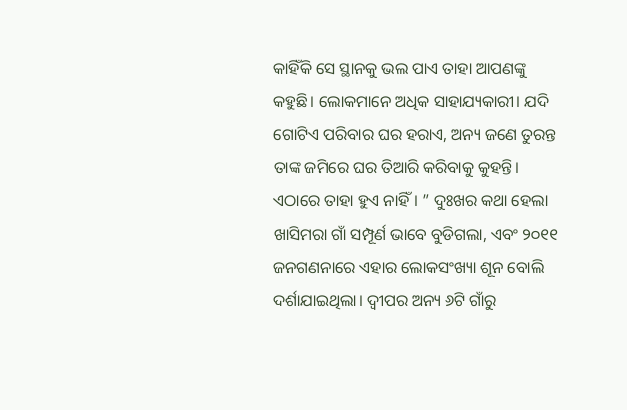କାହିଁକି ସେ ସ୍ଥାନକୁ ଭଲ ପାଏ ତାହା ଆପଣଙ୍କୁ କହୁଛି। ଲୋକମାନେ ଅଧିକ ସାହାଯ୍ୟକାରୀ। ଯଦି ଗୋଟିଏ ପରିବାର ଘର ହରାଏ, ଅନ୍ୟ ଜଣେ ତୁରନ୍ତ ତାଙ୍କ ଜମିରେ ଘର ତିଆରି କରିବାକୁ କୁହନ୍ତି। ଏଠାରେ ତାହା ହୁଏ ନାହିଁ। ” ଦୁଃଖର କଥା ହେଲା ଖାସିମରା ଗାଁ ସମ୍ପୂର୍ଣ ଭାବେ ବୁଡିଗଲା, ଏବଂ ୨୦୧୧ ଜନଗଣନାରେ ଏହାର ଲୋକସଂଖ୍ୟା ଶୂନ ବୋଲି ଦର୍ଶାଯାଇଥିଲା। ଦ୍ୱୀପର ଅନ୍ୟ ୬ଟି ଗାଁରୁ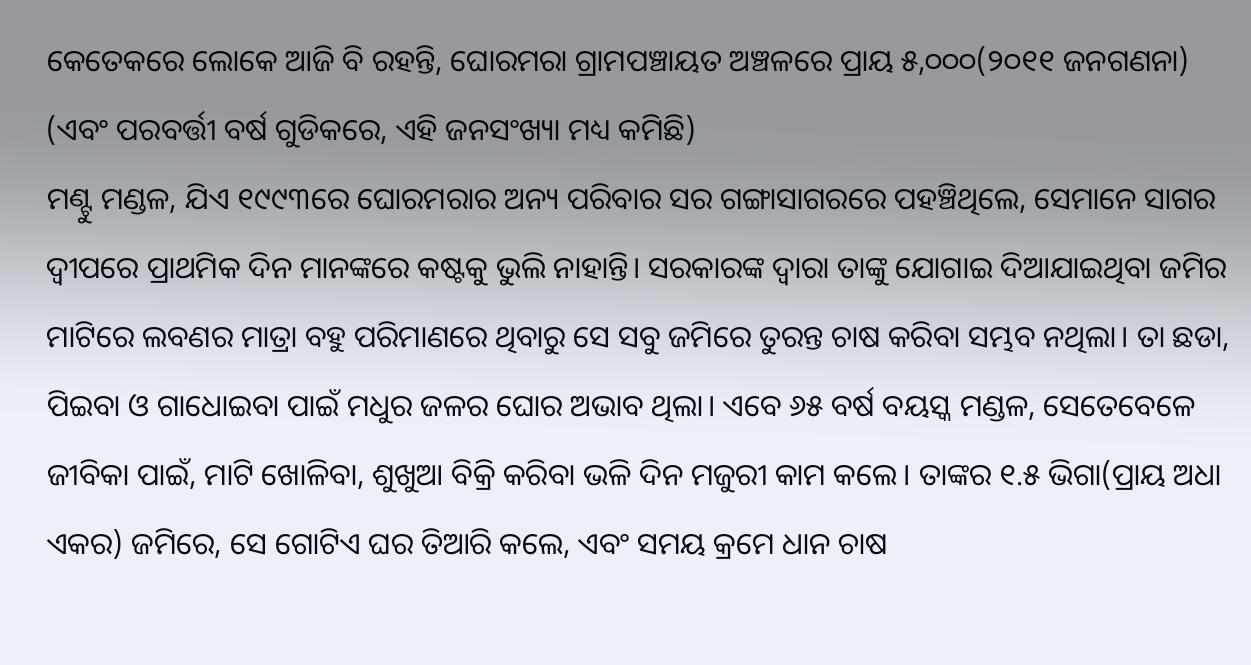କେତେକରେ ଲୋକେ ଆଜି ବି ରହନ୍ତି, ଘୋରମରା ଗ୍ରାମପଞ୍ଚାୟତ ଅଞ୍ଚଳରେ ପ୍ରାୟ ୫,୦୦୦(୨୦୧୧ ଜନଗଣନା) (ଏବଂ ପରବର୍ତ୍ତୀ ବର୍ଷ ଗୁଡିକରେ, ଏହି ଜନସଂଖ୍ୟା ମଧ୍ୟ କମିଛି)
ମଣ୍ଟୁ ମଣ୍ଡଳ, ଯିଏ ୧୯୯୩ରେ ଘୋରମରାର ଅନ୍ୟ ପରିବାର ସର ଗଙ୍ଗାସାଗରରେ ପହଞ୍ଚିଥିଲେ, ସେମାନେ ସାଗର ଦ୍ୱୀପରେ ପ୍ରାଥମିକ ଦିନ ମାନଙ୍କରେ କଷ୍ଟକୁ ଭୁଲି ନାହାନ୍ତି। ସରକାରଙ୍କ ଦ୍ୱାରା ତାଙ୍କୁ ଯୋଗାଇ ଦିଆଯାଇଥିବା ଜମିର ମାଟିରେ ଲବଣର ମାତ୍ରା ବହୁ ପରିମାଣରେ ଥିବାରୁ ସେ ସବୁ ଜମିରେ ତୁରନ୍ତ ଚାଷ କରିବା ସମ୍ଭବ ନଥିଲା। ତା ଛଡା, ପିଇବା ଓ ଗାଧୋଇବା ପାଇଁ ମଧୁର ଜଳର ଘୋର ଅଭାବ ଥିଲା। ଏବେ ୬୫ ବର୍ଷ ବୟସ୍କ ମଣ୍ଡଳ, ସେତେବେଳେ ଜୀବିକା ପାଇଁ, ମାଟି ଖୋଳିବା, ଶୁଖୁଆ ବିକ୍ରି କରିବା ଭଳି ଦିନ ମଜୁରୀ କାମ କଲେ। ତାଙ୍କର ୧.୫ ଭିଗା(ପ୍ରାୟ ଅଧା ଏକର) ଜମିରେ, ସେ ଗୋଟିଏ ଘର ତିଆରି କଲେ, ଏବଂ ସମୟ କ୍ରମେ ଧାନ ଚାଷ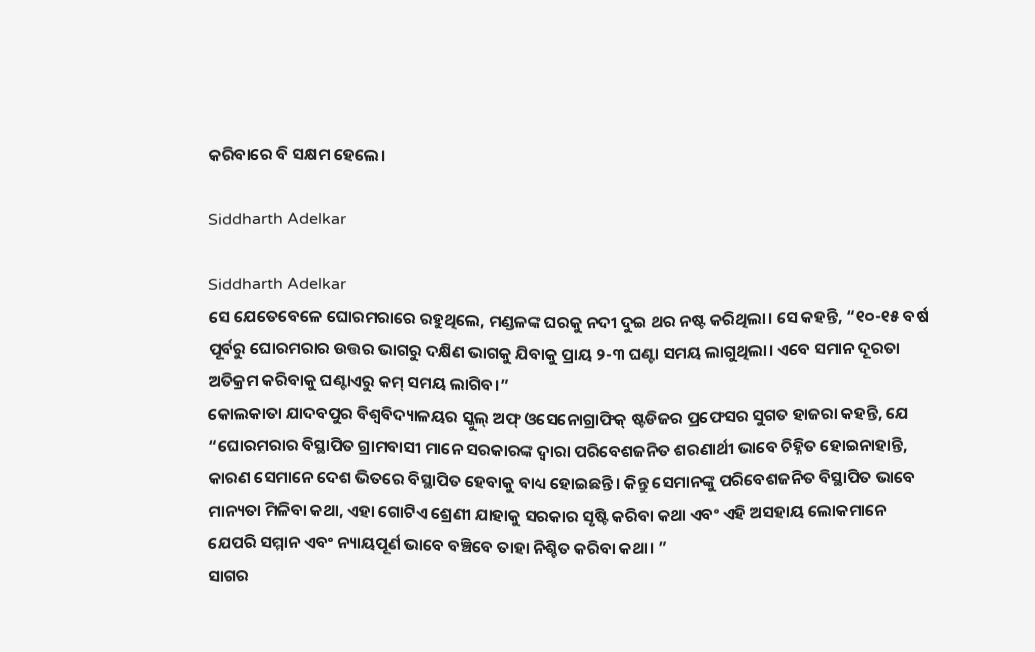କରିବାରେ ବି ସକ୍ଷମ ହେଲେ।

Siddharth Adelkar

Siddharth Adelkar
ସେ ଯେତେବେଳେ ଘୋରମରାରେ ରହୁଥିଲେ, ମଣ୍ଡଳଙ୍କ ଘରକୁ ନଦୀ ଦୁଇ ଥର ନଷ୍ଟ କରିଥିଲା। ସେ କହନ୍ତି, “୧୦-୧୫ ବର୍ଷ ପୂର୍ବରୁ ଘୋରମରାର ଉତ୍ତର ଭାଗରୁ ଦକ୍ଷିଣ ଭାଗକୁ ଯିବାକୁ ପ୍ରାୟ ୨-୩ ଘଣ୍ଟା ସମୟ ଲାଗୁଥିଲା। ଏବେ ସମାନ ଦୂରତା ଅତିକ୍ରମ କରିବାକୁ ଘଣ୍ଟାଏରୁ କମ୍ ସମୟ ଲାଗିବ।”
କୋଲକାତା ଯାଦବପୁର ବିଶ୍ୱବିଦ୍ୟାଳୟର ସ୍କୁଲ୍ ଅଫ୍ ଓସେନୋଗ୍ରାଫିକ୍ ଷ୍ଟଡିଜର ପ୍ରଫେସର ସୁଗତ ହାଜରା କହନ୍ତି, ଯେ “ଘୋରମରାର ବିସ୍ଥାପିତ ଗ୍ରାମବାସୀ ମାନେ ସରକାରଙ୍କ ଦ୍ୱାରା ପରିବେଶଜନିତ ଶରଣାର୍ଥୀ ଭାବେ ଚିହ୍ନିତ ହୋଇନାହାନ୍ତି, କାରଣ ସେମାନେ ଦେଶ ଭିତରେ ବିସ୍ଥାପିତ ହେବାକୁ ବାଧ୍ୟ ହୋଇଛନ୍ତି। କିନ୍ତୁ ସେମାନଙ୍କୁ ପରିବେଶଜନିତ ବିସ୍ଥାପିତ ଭାବେ ମାନ୍ୟତା ମିଳିବା କଥା, ଏହା ଗୋଟିଏ ଶ୍ରେଣୀ ଯାହାକୁ ସରକାର ସୃଷ୍ଟି କରିବା କଥା ଏବଂ ଏହି ଅସହାୟ ଲୋକମାନେ ଯେପରି ସମ୍ମାନ ଏବଂ ନ୍ୟାୟପୂର୍ଣ ଭାବେ ବଞ୍ଚିବେ ତାହା ନିଶ୍ଚିତ କରିବା କଥା। ”
ସାଗର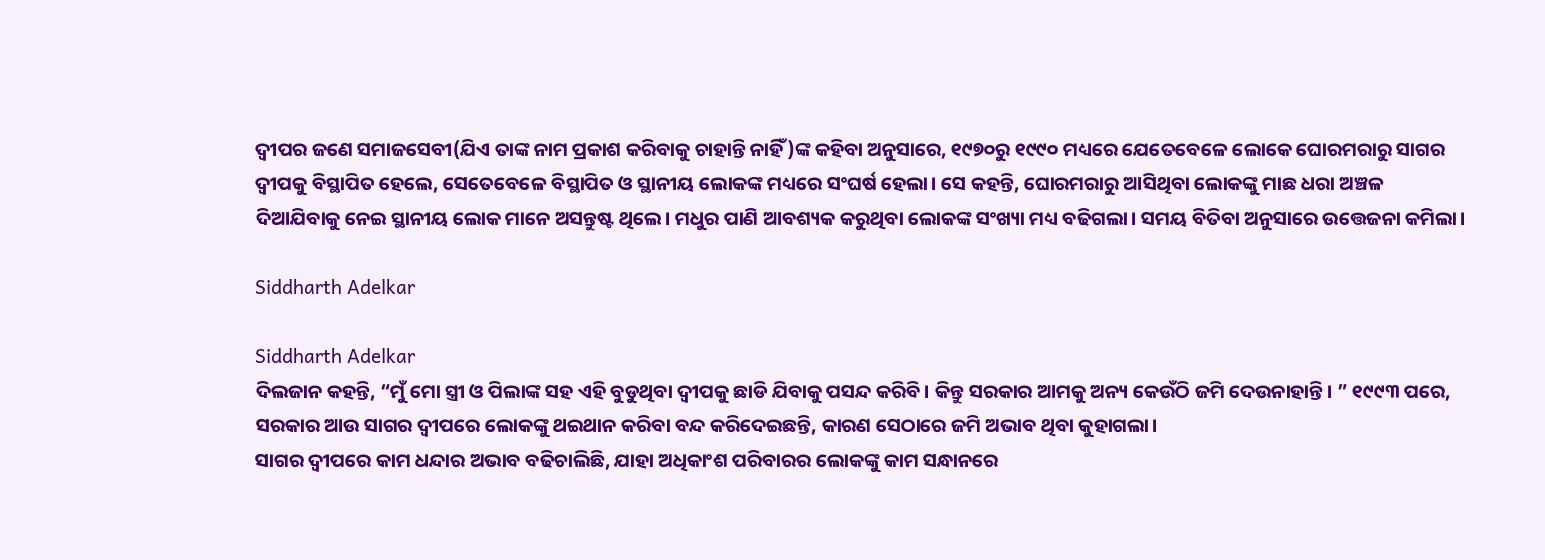ଦ୍ୱୀପର ଜଣେ ସମାଜସେବୀ(ଯିଏ ତାଙ୍କ ନାମ ପ୍ରକାଶ କରିବାକୁ ଚାହାନ୍ତି ନାହିଁ)ଙ୍କ କହିବା ଅନୁସାରେ, ୧୯୭୦ରୁ ୧୯୯୦ ମଧ୍ୟରେ ଯେତେବେଳେ ଲୋକେ ଘୋରମରାରୁ ସାଗର ଦ୍ୱୀପକୁ ବିସ୍ଥାପିତ ହେଲେ, ସେତେବେଳେ ବିସ୍ଥାପିତ ଓ ସ୍ଥାନୀୟ ଲୋକଙ୍କ ମଧ୍ୟରେ ସଂଘର୍ଷ ହେଲା। ସେ କହନ୍ତି, ଘୋରମରାରୁ ଆସିଥିବା ଲୋକଙ୍କୁ ମାଛ ଧରା ଅଞ୍ଚଳ ଦିଆଯିବାକୁ ନେଇ ସ୍ଥାନୀୟ ଲୋକ ମାନେ ଅସନ୍ତୁଷ୍ଟ ଥିଲେ। ମଧୁର ପାଣି ଆବଶ୍ୟକ କରୁଥିବା ଲୋକଙ୍କ ସଂଖ୍ୟା ମଧ୍ୟ ବଢିଗଲା। ସମୟ ବିତିବା ଅନୁସାରେ ଉତ୍ତେଜନା କମିଲା।

Siddharth Adelkar

Siddharth Adelkar
ଦିଲଜାନ କହନ୍ତି, “ମୁଁ ମୋ ସ୍ତ୍ରୀ ଓ ପିଲାଙ୍କ ସହ ଏହି ବୁଡୁଥିବା ଦ୍ୱୀପକୁ ଛାଡି ଯିବାକୁ ପସନ୍ଦ କରିବି। କିନ୍ତୁ ସରକାର ଆମକୁ ଅନ୍ୟ କେଉଁଠି ଜମି ଦେଉନାହାନ୍ତି। ” ୧୯୯୩ ପରେ, ସରକାର ଆଉ ସାଗର ଦ୍ୱୀପରେ ଲୋକଙ୍କୁ ଥଇଥାନ କରିବା ବନ୍ଦ କରିଦେଇଛନ୍ତି, କାରଣ ସେଠାରେ ଜମି ଅଭାବ ଥିବା କୁହାଗଲା।
ସାଗର ଦ୍ୱୀପରେ କାମ ଧନ୍ଦାର ଅଭାବ ବଢିଚାଲିଛି, ଯାହା ଅଧିକାଂଶ ପରିବାରର ଲୋକଙ୍କୁ କାମ ସନ୍ଧାନରେ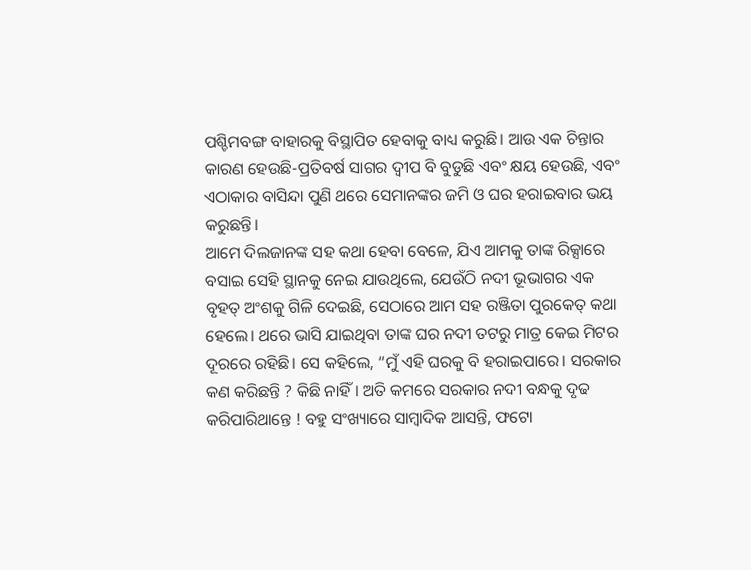ପଶ୍ଚିମବଙ୍ଗ ବାହାରକୁ ବିସ୍ଥାପିତ ହେବାକୁ ବାଧ୍ୟ କରୁଛି। ଆଉ ଏକ ଚିନ୍ତାର କାରଣ ହେଉଛି-ପ୍ରତିବର୍ଷ ସାଗର ଦ୍ୱୀପ ବି ବୁଡୁଛି ଏବଂ କ୍ଷୟ ହେଉଛି, ଏବଂ ଏଠାକାର ବାସିନ୍ଦା ପୁଣି ଥରେ ସେମାନଙ୍କର ଜମି ଓ ଘର ହରାଇବାର ଭୟ କରୁଛନ୍ତି।
ଆମେ ଦିଲଜାନଙ୍କ ସହ କଥା ହେବା ବେଳେ, ଯିଏ ଆମକୁ ତାଙ୍କ ରିକ୍ସାରେ ବସାଇ ସେହି ସ୍ଥାନକୁ ନେଇ ଯାଉଥିଲେ, ଯେଉଁଠି ନଦୀ ଭୂଭାଗର ଏକ ବୃହତ୍ ଅଂଶକୁ ଗିଳି ଦେଇଛି, ସେଠାରେ ଆମ ସହ ରଞ୍ଜିତା ପୁରକେତ୍ କଥା ହେଲେ। ଥରେ ଭାସି ଯାଇଥିବା ତାଙ୍କ ଘର ନଦୀ ତଟରୁ ମାତ୍ର କେଇ ମିଟର ଦୂରରେ ରହିଛି। ସେ କହିଲେ, “ମୁଁ ଏହି ଘରକୁ ବି ହରାଇପାରେ। ସରକାର କଣ କରିଛନ୍ତି ? କିଛି ନାହିଁ। ଅତି କମରେ ସରକାର ନଦୀ ବନ୍ଧକୁ ଦୃଢ କରିପାରିଥାନ୍ତେ ! ବହୁ ସଂଖ୍ୟାରେ ସାମ୍ବାଦିକ ଆସନ୍ତି, ଫଟୋ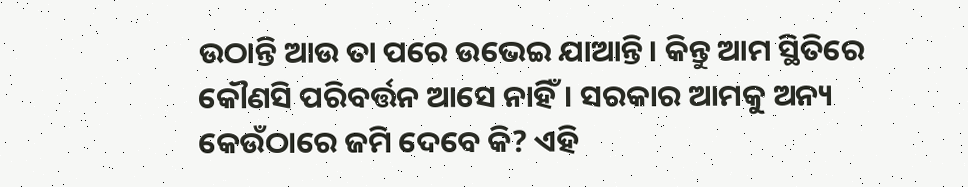ଉଠାନ୍ତି ଆଉ ତା ପରେ ଉଭେଇ ଯାଆନ୍ତି। କିନ୍ତୁ ଆମ ସ୍ଥିତିରେ କୌଣସି ପରିବର୍ତ୍ତନ ଆସେ ନାହିଁ। ସରକାର ଆମକୁ ଅନ୍ୟ କେଉଁଠାରେ ଜମି ଦେବେ କି? ଏହି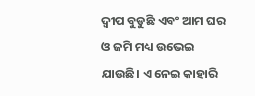ଦ୍ୱୀପ ବୁଡୁଛି ଏବଂ ଆମ ଘର ଓ ଜମି ମଧ୍ୟ ଉଭେଇ ଯାଉଛି। ଏ ନେଇ କାହାରି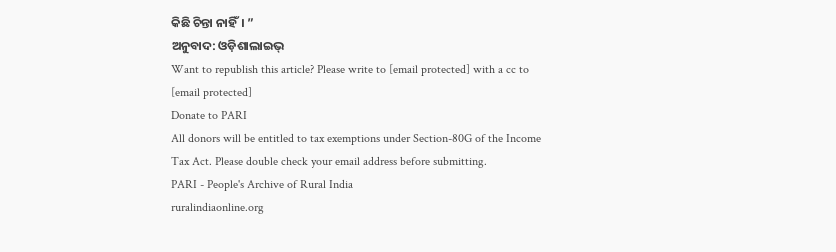କିଛି ଚିନ୍ତା ନାହିଁ। ”
ଅନୁବାଦ: ଓଡ଼ିଶାଲାଇଭ୍
Want to republish this article? Please write to [email protected] with a cc to [email protected]
Donate to PARI
All donors will be entitled to tax exemptions under Section-80G of the Income Tax Act. Please double check your email address before submitting.
PARI - People's Archive of Rural India
ruralindiaonline.org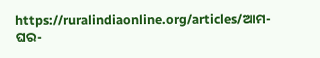https://ruralindiaonline.org/articles/ଆମ-ଘର-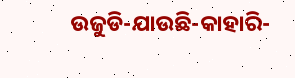ଉଜୁଡି-ଯାଉଛି-କାହାରି-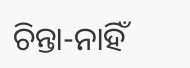ଚିନ୍ତା-ନାହିଁ